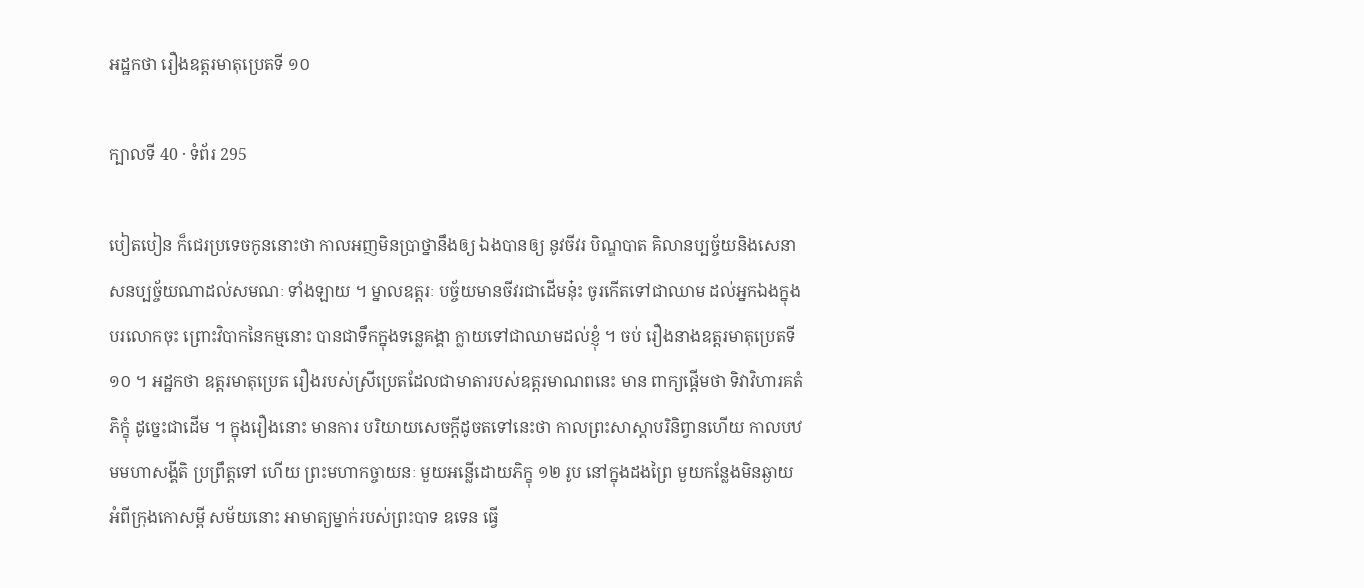អដ្ឋកថា រឿងឧត្តរមាតុប្រេតទី ១០

ក្បាលទី 40 · ទំព័រ 295

បៀតបៀន ក៏ជេរប្រទេចកូននោះថា កាលអញមិនប្រាថ្នានឹងឲ្យ ឯងបានឲ្យ នូវចីវរ បិណ្ឌបាត គិលានប្បច្ច័យនិងសេនាសនប្បច្ច័យណាដល់សមណៈ ទាំងឡាយ ។ ម្នាលឧត្តរៈ បច្ច័យមានចីវរជាដើមនុ៎ះ ចូរកើតទៅជាឈាម ដល់អ្នកឯងក្នុងបរលោកចុះ ព្រោះវិបាកនៃកម្មនោះ បានជាទឹកក្នុងទន្លេគង្គា ក្លាយទៅជាឈាមដល់ខ្ញុំ ។ ចប់ រឿងនាងឧត្តរមាតុប្រេតទី ១០ ។ អដ្ឋកថា ឧត្តរមាតុប្រេត រឿងរបស់ស្រីប្រេតដែលជាមាតារបស់ឧត្តរមាណពនេះ មាន ពាក្យផ្តើមថា ទិវាវិហារគតំ ភិក្ខុំ ដូច្នេះជាដើម ។ ក្នុងរឿងនោះ មានការ បរិយាយសេចក្តីដូចតទៅនេះថា កាលព្រះសាស្តាបរិនិព្វានហើយ កាលបឋមមហាសង្គីតិ ប្រព្រឹត្តទៅ ហើយ ព្រះមហាកច្ចាយនៈ មួយអន្លើដោយភិក្ខុ ១២ រូប នៅក្នុងដងព្រៃ មួយកន្លែងមិនឆ្ងាយអំពីក្រុងកោសម្ពី សម័យនោះ អាមាត្យម្នាក់របស់ព្រះបាទ ឧទេន ធ្វើ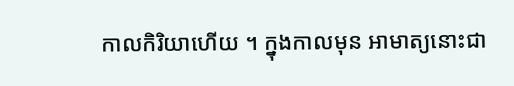កាលកិរិយាហើយ ។ ក្នុងកាលមុន អាមាត្យនោះជា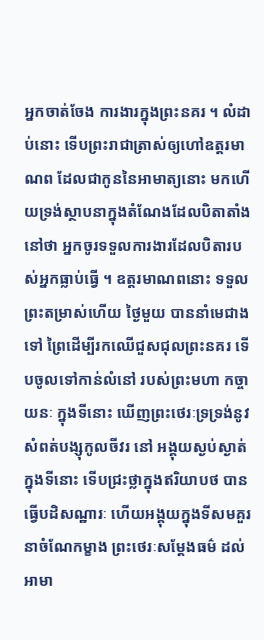អ្នកចាត់ចែង ការងារក្នុងព្រះនគរ ។ លំដាប់នោះ ទើបព្រះរាជាត្រាស់ឲ្យហៅឧត្តរមាណព ដែលជាកូននៃអាមាត្យនោះ មកហើយទ្រង់ស្ថាបនាក្នុងតំណែងដែលបិតាតាំង នៅថា អ្នកចូរទទួលការងារដែលបិតារបស់អ្នកធ្លាប់ធ្វើ ។ ឧត្តរមាណពនោះ ទទួលព្រះតម្រាស់ហើយ ថ្ងៃមួយ បាននាំមេជាងទៅ ព្រៃដើម្បីរកឈើជួសជុលព្រះនគរ ទើបចូលទៅកាន់លំនៅ របស់ព្រះមហា កច្ចាយនៈ ក្នុងទីនោះ ឃើញព្រះថេរៈទ្រទ្រង់នូវសំពត់បង្សុកូលចីវរ នៅ អង្គុយស្ងប់ស្ងាត់ក្នុងទីនោះ ទើបជ្រះថ្លាក្នុងឥរិយាបថ បានធ្វើបដិសណ្ឋារៈ ហើយអង្គុយក្នុងទីសមគួរនាចំណែកម្ខាង ព្រះថេរៈសម្តែងធម៌ ដល់អាមា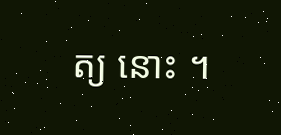ត្យ នោះ ។